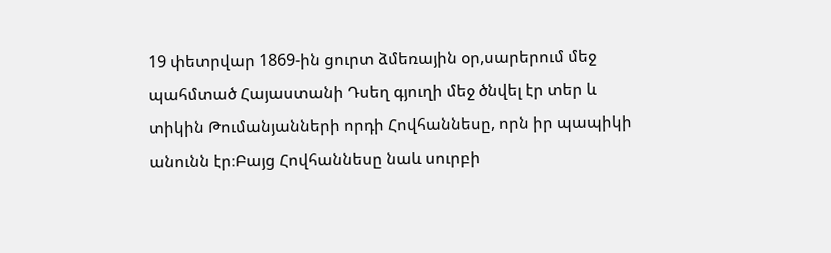19 փետրվար 1869-ին ցուրտ ձմեռային օր,սարերում մեջ պահմտած Հայաստանի Դսեղ գյուղի մեջ ծնվել էր տեր և տիկին Թումանյանների որդի Հովհաննեսը, որն իր պապիկի անունն էր։Բայց Հովհաննեսը նաև սուրբի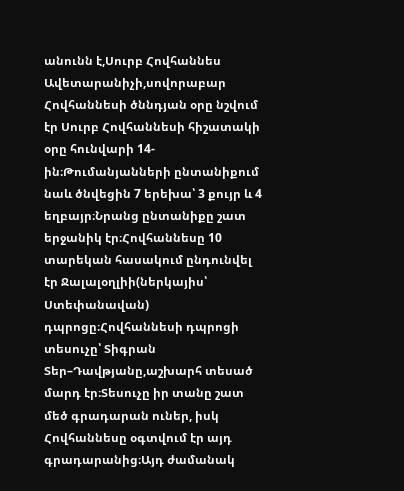անունն է,Սուրբ Հովհաննես Ավետարանիչի,սովորաբար Հովհաննեսի ծննդյան օրը նշվում էր Սուրբ Հովհաննեսի հիշատակի օրը հունվարի 14-ին։Թումանյանների ընտանիքում նաև ծնվեցին 7 երեխա՝ 3 քույր և 4 եղբայր։Նրանց ընտանիքը շատ երջանիկ էր։Հովհաննեսը 10 տարեկան հասակում ընդունվել էր Ջալալօղլիի(ներկայիս՝ Ստեփանավան) դպրոցը։Հովհաննեսի դպրոցի տեսուչը՝ Տիգրան Տեր–Դավթյանը,աշխարհ տեսած մարդ էր։Տեսուչը իր տանը շատ մեծ գրադարան ուներ, իսկ Հովհաննեսը օգտվում էր այդ գրադարանից։Այդ ժամանակ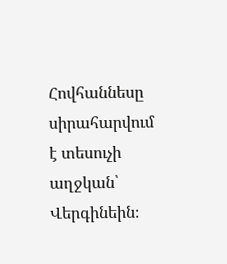Հովհաննեսը սիրահարվում է տեսուչի աղջկան՝ Վերգինեին։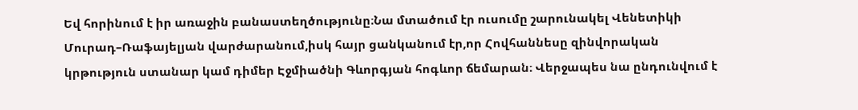Եվ հորինում է իր առաջին բանաստեղծությունը։Նա մտածում էր ուսումը շարունակել Վենետիկի Մուրադ–Ռաֆայելյան վարժարանում,իսկ հայր ցանկանում էր,որ Հովհաննեսը զինվորական կրթություն ստանար կամ դիմեր Էջմիածնի Գևորգյան հոգևոր ճեմարան։ Վերջապես նա ընդունվում է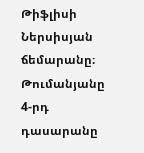Թիֆլիսի Ներսիսյան ճեմարանը։ Թումանյանը 4-րդ դասարանը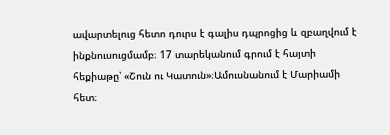ավարտելուց հետո դուրս է գալիս դպրոցից և զբաղվում է ինքնուսուցմամբ։ 17 տարեկանում գրում է հայտի հեքիաթը՝ «Շուն ու Կատուն»։Ամուսնանում է Մարիամի հետ։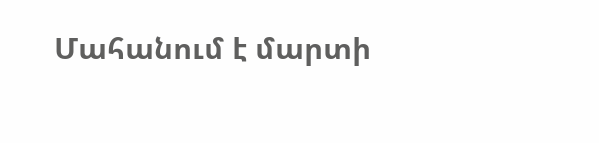Մահանում է մարտի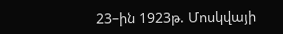23–ին 1923թ. Մոսկվայի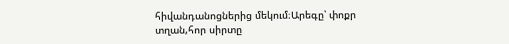հիվանդանոցներից մեկում։Արեգը՝ փոքր տղան,հոր սիրտը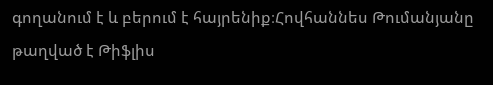գողանում է և բերում է հայրենիք։Հովհաննես Թումանյանը թաղված է Թիֆլիս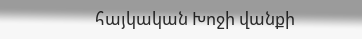հայկական Խոջի վանքի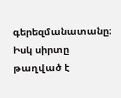գերեզմանատանը։ Իսկ սիրտը թաղված է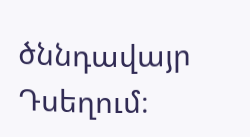ծննդավայր Դսեղում։